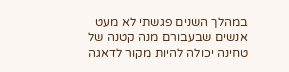במהלך השנים פגשתי לא מעט אנשים שבעבורם מנה קטנה של טחינה יכולה להיות מקור לדאגה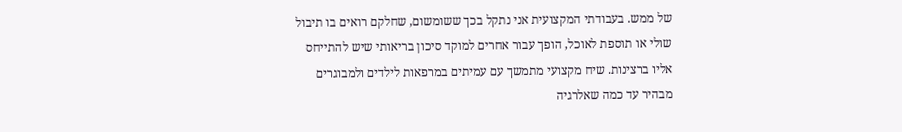של ממש. בעבודתי המקצועית אני נתקל בכך ששומשום, שחלקם רואים בו תיבול שולי או תוספת לאוכל, הופך עבור אחרים למוקד סיכון בריאותי שיש להתייחס אליו ברצינות. שיח מקצועי מתמשך עם עמיתים במרפאות לילדים ולמבוגרים מבהיר עד כמה שאלרגיה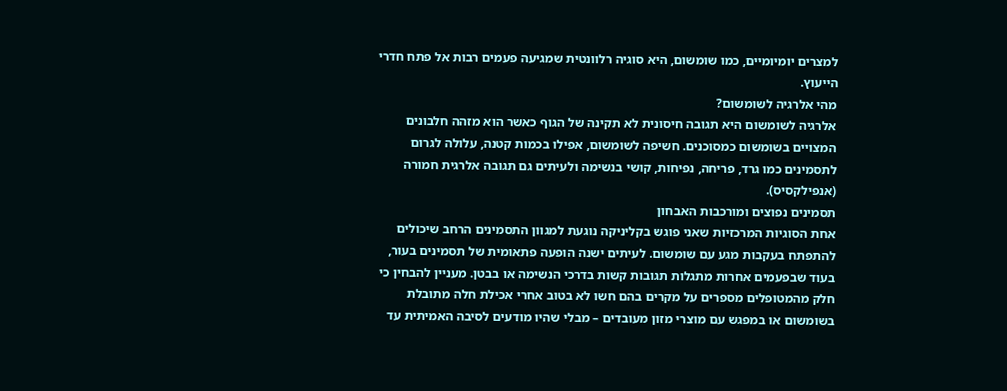למצרים יומיומיים, כמו שומשום, היא סוגיה רלוונטית שמגיעה פעמים רבות אל פתח חדרי הייעוץ.
מהי אלרגיה לשומשום?
אלרגיה לשומשום היא תגובה חיסונית לא תקינה של הגוף כאשר הוא מזהה חלבונים המצויים בשומשום כמסוכנים. חשיפה לשומשום, אפילו בכמות קטנה, עלולה לגרום לתסמינים כמו גרד, פריחה, נפיחות, קושי בנשימה ולעיתים גם תגובה אלרגית חמורה (אנפילקסיס).
תסמינים נפוצים ומורכבות האבחון
אחת הסוגיות המרכזיות שאני פוגש בקליניקה נוגעת למגוון התסמינים הרחב שיכולים להתפתח בעקבות מגע עם שומשום. לעיתים ישנה הופעה פתאומית של תסמינים בעור, בעוד שבפעמים אחרות מתגלות תגובות קשות בדרכי הנשימה או בבטן. מעניין להבחין כי חלק מהמטופלים מספרים על מקרים בהם חשו לא בטוב אחרי אכילת חלה מתובלת בשומשום או במפגש עם מוצרי מזון מעובדים – מבלי שהיו מודעים לסיבה האמיתית עד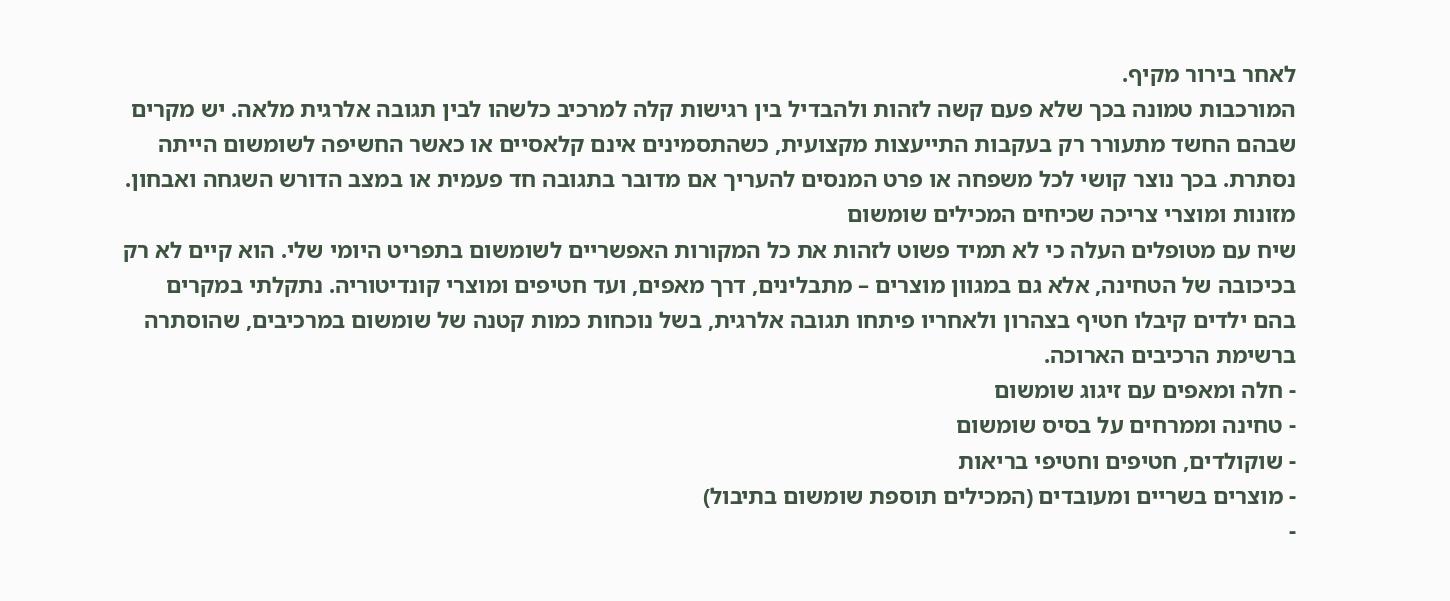לאחר בירור מקיף.
המורכבות טמונה בכך שלא פעם קשה לזהות ולהבדיל בין רגישות קלה למרכיב כלשהו לבין תגובה אלרגית מלאה. יש מקרים שבהם החשד מתעורר רק בעקבות התייעצות מקצועית, כשהתסמינים אינם קלאסיים או כאשר החשיפה לשומשום הייתה נסתרת. בכך נוצר קושי לכל משפחה או פרט המנסים להעריך אם מדובר בתגובה חד פעמית או במצב הדורש השגחה ואבחון.
מזונות ומוצרי צריכה שכיחים המכילים שומשום
שיח עם מטופלים העלה כי לא תמיד פשוט לזהות את כל המקורות האפשריים לשומשום בתפריט היומי שלי. הוא קיים לא רק בכיכובה של הטחינה, אלא גם במגוון מוצרים – מתבלינים, דרך מאפים, ועד חטיפים ומוצרי קונדיטוריה. נתקלתי במקרים בהם ילדים קיבלו חטיף בצהרון ולאחריו פיתחו תגובה אלרגית, בשל נוכחות כמות קטנה של שומשום במרכיבים, שהוסתרה ברשימת הרכיבים הארוכה.
- חלה ומאפים עם זיגוג שומשום
- טחינה וממרחים על בסיס שומשום
- שוקולדים, חטיפים וחטיפי בריאות
- מוצרים בשריים ומעובדים (המכילים תוספת שומשום בתיבול)
-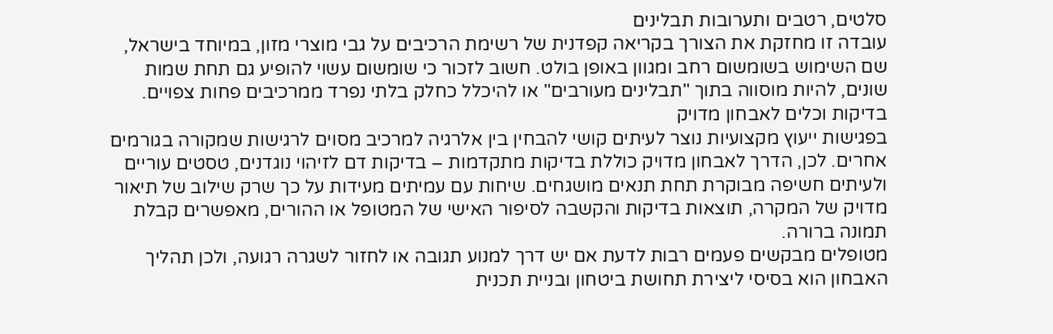סלטים, רטבים ותערובות תבלינים
עובדה זו מחזקת את הצורך בקריאה קפדנית של רשימת הרכיבים על גבי מוצרי מזון, במיוחד בישראל, שם השימוש בשומשום רחב ומגוון באופן בולט. חשוב לזכור כי שומשום עשוי להופיע גם תחת שמות שונים, להיות מוסווה בתוך "תבלינים מעורבים" או להיכלל כחלק בלתי נפרד ממרכיבים פחות צפויים.
בדיקות וכלים לאבחון מדויק
בפגישות ייעוץ מקצועיות נוצר לעיתים קושי להבחין בין אלרגיה למרכיב מסוים לרגישות שמקורה בגורמים אחרים. לכן, הדרך לאבחון מדויק כוללת בדיקות מתקדמות – בדיקות דם לזיהוי נוגדנים, טסטים עוריים ולעיתים חשיפה מבוקרת תחת תנאים מושגחים. שיחות עם עמיתים מעידות על כך שרק שילוב של תיאור מדויק של המקרה, תוצאות בדיקות והקשבה לסיפור האישי של המטופל או ההורים, מאפשרים קבלת תמונה ברורה.
מטופלים מבקשים פעמים רבות לדעת אם יש דרך למנוע תגובה או לחזור לשגרה רגועה, ולכן תהליך האבחון הוא בסיסי ליצירת תחושת ביטחון ובניית תכנית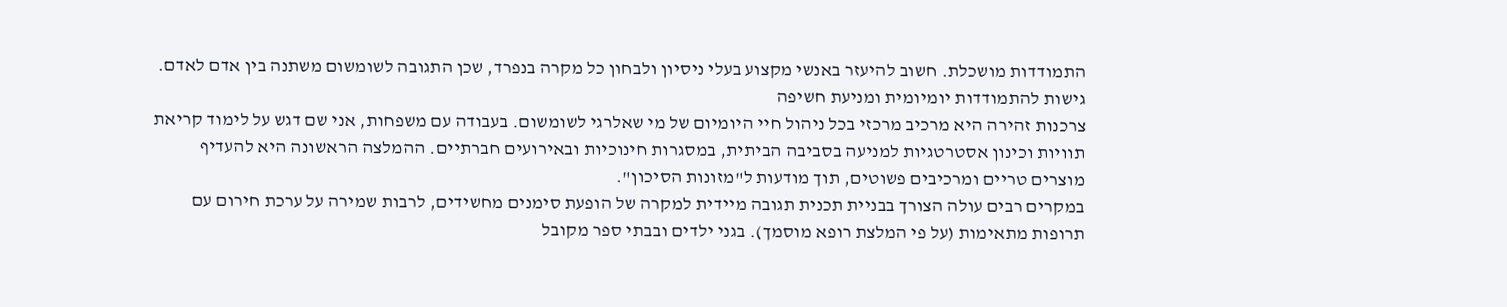התמודדות מושכלת. חשוב להיעזר באנשי מקצוע בעלי ניסיון ולבחון כל מקרה בנפרד, שכן התגובה לשומשום משתנה בין אדם לאדם.
גישות להתמודדות יומיומית ומניעת חשיפה
צרכנות זהירה היא מרכיב מרכזי בכל ניהול חיי היומיום של מי שאלרגי לשומשום. בעבודה עם משפחות, אני שם דגש על לימוד קריאת תוויות וכינון אסטרטגיות למניעה בסביבה הביתית, במסגרות חינוכיות ובאירועים חברתיים. ההמלצה הראשונה היא להעדיף מוצרים טריים ומרכיבים פשוטים, תוך מודעות ל"מזונות הסיכון".
במקרים רבים עולה הצורך בבניית תכנית תגובה מיידית למקרה של הופעת סימנים מחשידים, לרבות שמירה על ערכת חירום עם תרופות מתאימות (על פי המלצת רופא מוסמך). בגני ילדים ובבתי ספר מקובל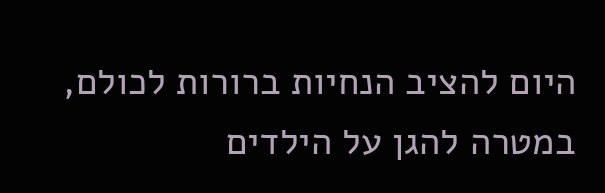היום להציב הנחיות ברורות לכולם, במטרה להגן על הילדים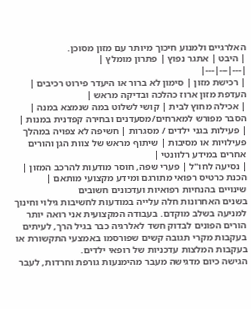האלרגיים ולמנוע חיכוך מיותר עם מזון מסוכן.
| היבט | אתגר נפוץ | פתרון מומלץ |
|---|---|---|
| רכישת מזון | סימון לא ברור או היעדר פירוט רכיבים | העדפת מזון ארוז כהלכה ובדיקה מראש |
| אכילה מחוץ לבית | קושי לשלוט במה שנמצא במנה | הסבר מפורש למארחים/מסעדנים ובחירה קפדנית במנות |
| פעילות בגני ילדים / מסגרות | חשיפה לא צפויה במהלך פעילויות או מסיבות | שיתוף מראש של צוות הגן והורים אחרים במידע רלוונטי |
| נסיעה לחו"ל | פערי שפה, חוסר מודעות להרכב המזון | הכנת כרטיס רפואי מתורגם ומידע מקצועי מותאם |
שינויים בהנחיות רפואיות ועדכונים חשובים
בשנים האחרונות חלה עלייה במודעות לחשיבות גילוי וחינוך למניעה בשלב מוקדם. בעבודה המקצועית אני רואה יותר הורים הפונים לבדוק חשד לאלרגיה כבר בגיל הרך, לעיתים בעקבות מקרי תגובה קשים שפורסמו באמצעי התקשורת או בעקבות המלצות עדכניות של רופאי ילדים.
הגישה כיום מדגישה מעבר מהימנעות גורפת וחרדות, לעבר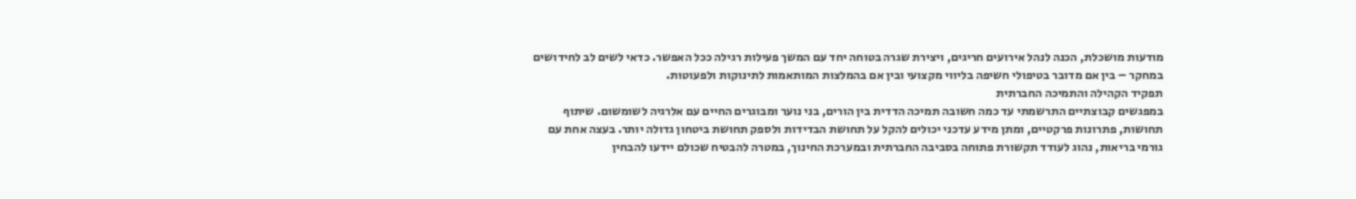מודעות מושכלת, הכנה לנהל אירועים חריגים, ויצירת שגרה בטוחה יחד עם המשך פעילות רגילה ככל האפשר. כדאי לשים לב לחידושים במחקר – בין אם מדובר בטיפולי חשיפה בליווי מקצועי ובין אם בהמלצות המותאמות לתינוקות ולפעוטות.
תפקיד הקהילה והתמיכה החברתית
במפגשים קבוצתיים התרשמתי עד כמה חשובה תמיכה הדדית בין הורים, בני נוער ומבוגרים החיים עם אלרגיה לשומשום. שיתוף תחושות, פתרונות פרקטיים, ומתן מידע עדכני יכולים להקל על תחושת הבדידות ולספק תחושת ביטחון גדולה יותר. בעצה אחת עם גורמי בריאות, נהוג לעודד תקשורת פתוחה בסביבה החברתית ובמערכת החינוך, במטרה להבטיח שכולם יידעו להבחין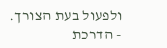ולפעול בעת הצורך.
- הדרכת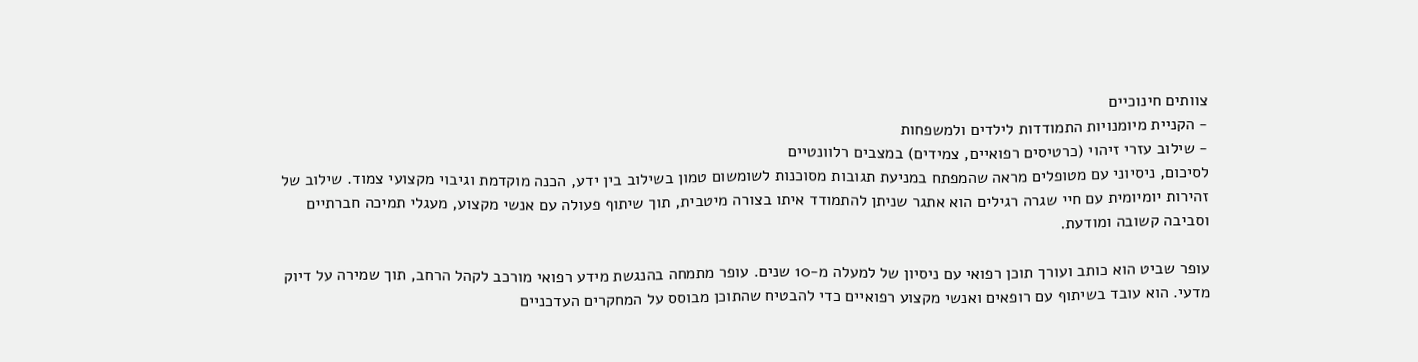צוותים חינוכיים
- הקניית מיומנויות התמודדות לילדים ולמשפחות
- שילוב עזרי זיהוי (כרטיסים רפואיים, צמידים) במצבים רלוונטיים
לסיכום, ניסיוני עם מטופלים מראה שהמפתח במניעת תגובות מסוכנות לשומשום טמון בשילוב בין ידע, הכנה מוקדמת וגיבוי מקצועי צמוד. שילוב של זהירות יומיומית עם חיי שגרה רגילים הוא אתגר שניתן להתמודד איתו בצורה מיטבית, תוך שיתוף פעולה עם אנשי מקצוע, מעגלי תמיכה חברתיים וסביבה קשובה ומודעת.

עופר שביט הוא כותב ועורך תוכן רפואי עם ניסיון של למעלה מ-10 שנים. עופר מתמחה בהנגשת מידע רפואי מורכב לקהל הרחב, תוך שמירה על דיוק מדעי. הוא עובד בשיתוף עם רופאים ואנשי מקצוע רפואיים כדי להבטיח שהתוכן מבוסס על המחקרים העדכניים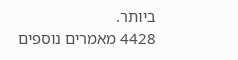ביותר.
4428 מאמרים נוספים